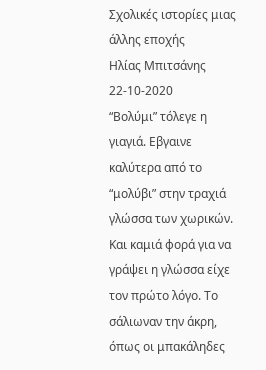Σχολικές ιστορίες μιας άλλης εποχής
Ηλίας Μπιτσάνης
22-10-2020
“Βολύμι” τόλεγε η γιαγιά. Εβγαινε καλύτερα από το “μολύβι” στην τραχιά γλώσσα των χωρικών. Και καμιά φορά για να γράψει η γλώσσα είχε τον πρώτο λόγο. Το σάλιωναν την άκρη, όπως οι μπακάληδες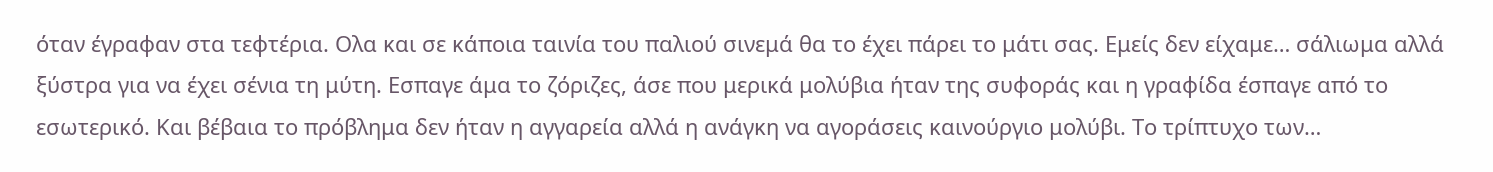όταν έγραφαν στα τεφτέρια. Ολα και σε κάποια ταινία του παλιού σινεμά θα το έχει πάρει το μάτι σας. Εμείς δεν είχαμε… σάλιωμα αλλά ξύστρα για να έχει σένια τη μύτη. Εσπαγε άμα το ζόριζες, άσε που μερικά μολύβια ήταν της συφοράς και η γραφίδα έσπαγε από το εσωτερικό. Και βέβαια το πρόβλημα δεν ήταν η αγγαρεία αλλά η ανάγκη να αγοράσεις καινούργιο μολύβι. Το τρίπτυχο των…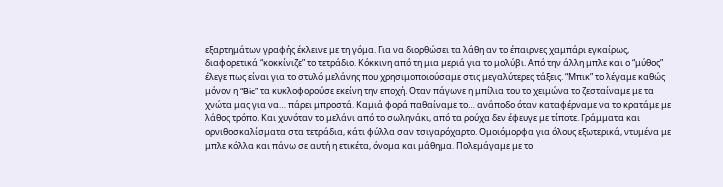εξαρτημάτων γραφής έκλεινε με τη γόμα. Για να διορθώσει τα λάθη αν το έπαιρνες χαμπάρι εγκαίρως, διαφορετικά “κοκκίνιζε” το τετράδιο. Κόκκινη από τη μια μεριά για το μολύβι. Από την άλλη μπλε και ο “μύθος” έλεγε πως είναι για το στυλό μελάνης που χρησιμοποιούσαμε στις μεγαλύτερες τάξεις. “Μπικ” το λέγαμε καθώς μόνον η “Bic” τα κυκλοφορούσε εκείνη την εποχή. Οταν πάγωνε η μπίλια του το χειμώνα το ζεσταίναμε με τα χνώτα μας για να… πάρει μπροστά. Καμιά φορά παθαίναμε το… ανάποδο όταν καταφέρναμε να το κρατάμε με λάθος τρόπο. Και χυνόταν το μελάνι από το σωληνάκι, από τα ρούχα δεν έφευγε με τίποτε. Γράμματα και ορνιθοσκαλίσματα στα τετράδια, κάτι φύλλα σαν τσιγαρόχαρτο. Ομοιόμορφα για όλους εξωτερικά, ντυμένα με μπλε κόλλα και πάνω σε αυτή η ετικέτα, όνομα και μάθημα. Πολεμάγαμε με το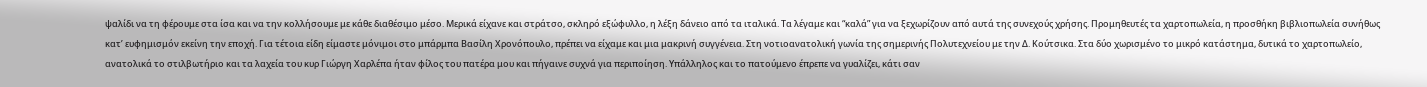ψαλίδι να τη φέρουμε στα ίσα και να την κολλήσουμε με κάθε διαθέσιμο μέσο. Μερικά είχανε και στράτσο, σκληρό εξώφυλλο, η λέξη δάνειο από τα ιταλικά. Τα λέγαμε και “καλά” για να ξεχωρίζουν από αυτά της συνεχούς χρήσης. Προμηθευτές τα χαρτοπωλεία, η προσθήκη βιβλιοπωλεία συνήθως κατ’ ευφημισμόν εκείνη την εποχή. Για τέτοια είδη είμαστε μόνιμοι στο μπάρμπα Βασίλη Χρονόπουλο, πρέπει να είχαμε και μια μακρινή συγγένεια. Στη νοτιοανατολική γωνία της σημερινής Πολυτεχνείου με την Δ. Κούτσικα. Στα δύο χωρισμένο το μικρό κατάστημα, δυτικά το χαρτοπωλείο, ανατολικά το στιλβωτήριο και τα λαχεία του κυρ Γιώργη Χαρλέπα ήταν φίλος του πατέρα μου και πήγαινε συχνά για περιποίηση. Υπάλληλος και το πατούμενο έπρεπε να γυαλίζει, κάτι σαν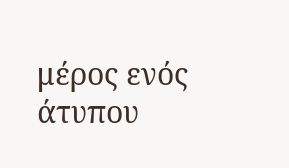μέρος ενός άτυπου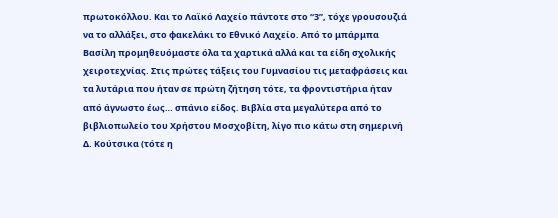πρωτοκόλλου. Και το Λαϊκό Λαχείο πάντοτε στο “3”, τόχε γρουσουζιά να το αλλάξει, στο φακελάκι το Εθνικό Λαχείο. Από το μπάρμπα Βασίλη προμηθευόμαστε όλα τα χαρτικά αλλά και τα είδη σχολικής χειροτεχνίας. Στις πρώτες τάξεις του Γυμνασίου τις μεταφράσεις και τα λυτάρια που ήταν σε πρώτη ζήτηση τότε, τα φροντιστήρια ήταν από άγνωστο έως… σπάνιο είδος. Βιβλία στα μεγαλύτερα από το βιβλιοπωλείο του Χρήστου Μοσχοβίτη, λίγο πιο κάτω στη σημερινή Δ. Κούτσικα (τότε η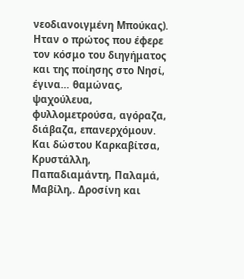νεοδιανοιγμένη Μπούκας). Ηταν ο πρώτος που έφερε τον κόσμο του διηγήματος και της ποίησης στο Νησί, έγινα… θαμώνας, ψαχούλευα, φυλλομετρούσα, αγόραζα, διάβαζα, επανερχόμουν. Και δώστου Καρκαβίτσα, Κρυστάλλη, Παπαδιαμάντη, Παλαμά, Μαβίλη,. Δροσίνη και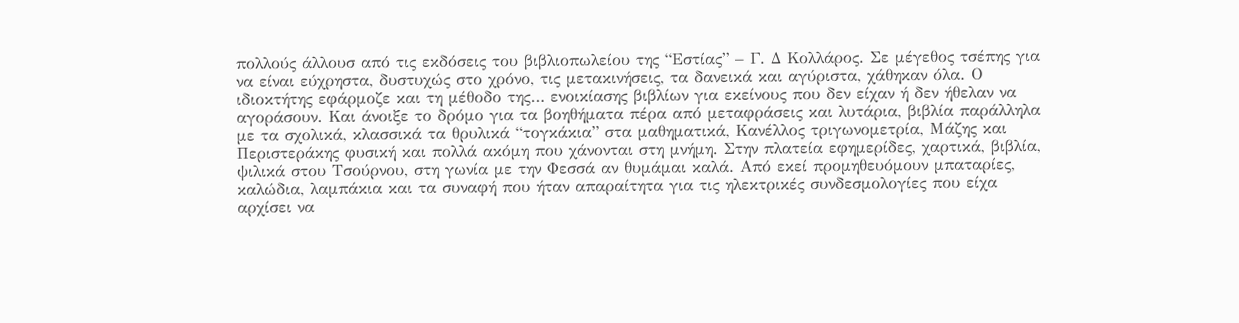πολλούς άλλουσ από τις εκδόσεις του βιβλιοπωλείου της “Εστίας” – Γ. Δ Κολλάρος. Σε μέγεθος τσέπης για να είναι εύχρηστα, δυστυχώς στο χρόνο, τις μετακινήσεις, τα δανεικά και αγύριστα, χάθηκαν όλα. Ο ιδιοκτήτης εφάρμοζε και τη μέθοδο της… ενοικίασης βιβλίων για εκείνους που δεν είχαν ή δεν ήθελαν να αγοράσουν. Και άνοιξε το δρόμο για τα βοηθήματα πέρα από μεταφράσεις και λυτάρια, βιβλία παράλληλα με τα σχολικά, κλασσικά τα θρυλικά “τογκάκια” στα μαθηματικά, Κανέλλος τριγωνομετρία, Μάζης και Περιστεράκης φυσική και πολλά ακόμη που χάνονται στη μνήμη. Στην πλατεία εφημερίδες, χαρτικά, βιβλία, ψιλικά στου Τσούρνου, στη γωνία με την Φεσσά αν θυμάμαι καλά. Από εκεί προμηθευόμουν μπαταρίες, καλώδια, λαμπάκια και τα συναφή που ήταν απαραίτητα για τις ηλεκτρικές συνδεσμολογίες που είχα αρχίσει να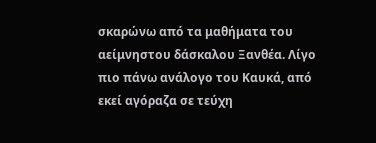σκαρώνω από τα μαθήματα του αείμνηστου δάσκαλου Ξανθέα. Λίγο πιο πάνω ανάλογο του Καυκά, από εκεί αγόραζα σε τεύχη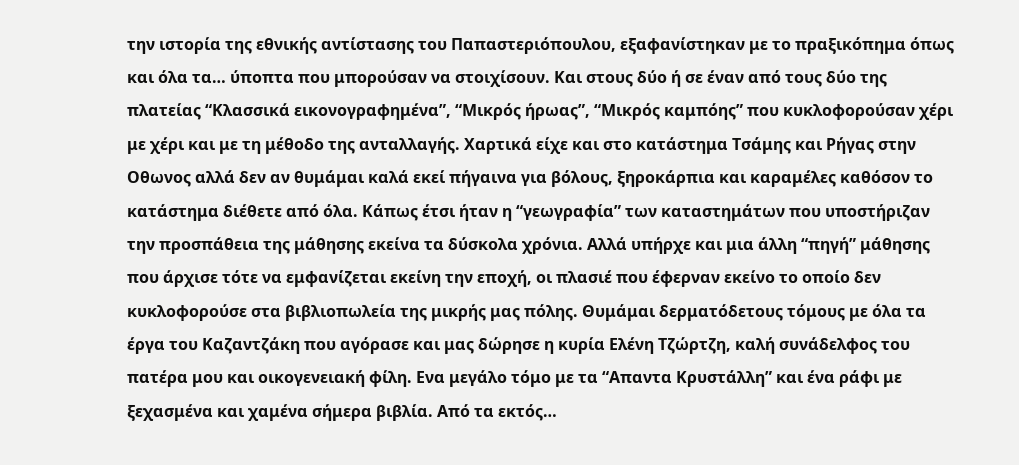την ιστορία της εθνικής αντίστασης του Παπαστεριόπουλου, εξαφανίστηκαν με το πραξικόπημα όπως και όλα τα… ύποπτα που μπορούσαν να στοιχίσουν. Και στους δύο ή σε έναν από τους δύο της πλατείας “Κλασσικά εικονογραφημένα”, “Μικρός ήρωας”, “Μικρός καμπόης” που κυκλοφορούσαν χέρι με χέρι και με τη μέθοδο της ανταλλαγής. Χαρτικά είχε και στο κατάστημα Τσάμης και Ρήγας στην Οθωνος αλλά δεν αν θυμάμαι καλά εκεί πήγαινα για βόλους, ξηροκάρπια και καραμέλες καθόσον το κατάστημα διέθετε από όλα. Κάπως έτσι ήταν η “γεωγραφία” των καταστημάτων που υποστήριζαν την προσπάθεια της μάθησης εκείνα τα δύσκολα χρόνια. Αλλά υπήρχε και μια άλλη “πηγή” μάθησης που άρχισε τότε να εμφανίζεται εκείνη την εποχή, οι πλασιέ που έφερναν εκείνο το οποίο δεν κυκλοφορούσε στα βιβλιοπωλεία της μικρής μας πόλης. Θυμάμαι δερματόδετους τόμους με όλα τα έργα του Καζαντζάκη που αγόρασε και μας δώρησε η κυρία Ελένη Τζώρτζη, καλή συνάδελφος του πατέρα μου και οικογενειακή φίλη. Ενα μεγάλο τόμο με τα “Απαντα Κρυστάλλη” και ένα ράφι με ξεχασμένα και χαμένα σήμερα βιβλία. Από τα εκτός…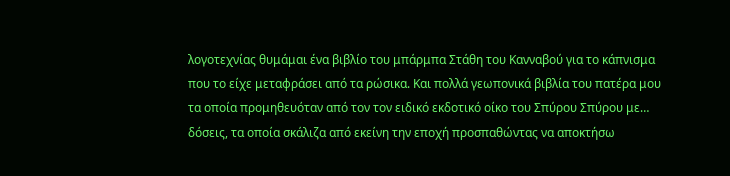λογοτεχνίας θυμάμαι ένα βιβλίο του μπάρμπα Στάθη του Κανναβού για το κάπνισμα που το είχε μεταφράσει από τα ρώσικα. Και πολλά γεωπονικά βιβλία του πατέρα μου τα οποία προμηθευόταν από τον τον ειδικό εκδοτικό οίκο του Σπύρου Σπύρου με… δόσεις, τα οποία σκάλιζα από εκείνη την εποχή προσπαθώντας να αποκτήσω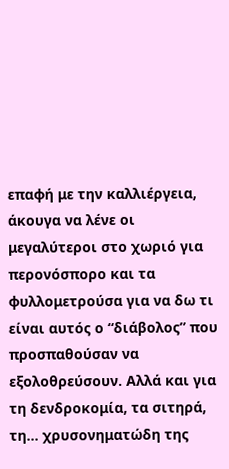επαφή με την καλλιέργεια, άκουγα να λένε οι μεγαλύτεροι στο χωριό για περονόσπορο και τα φυλλομετρούσα για να δω τι είναι αυτός ο “διάβολος” που προσπαθούσαν να εξολοθρεύσουν. Αλλά και για τη δενδροκομία, τα σιτηρά, τη… χρυσονηματώδη της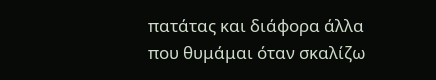πατάτας και διάφορα άλλα που θυμάμαι όταν σκαλίζω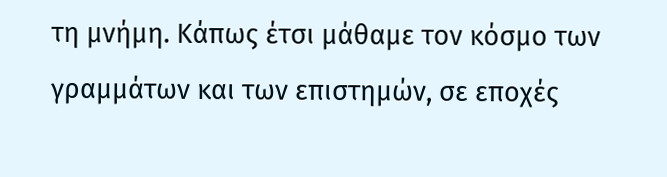τη μνήμη. Κάπως έτσι μάθαμε τον κόσμο των γραμμάτων και των επιστημών, σε εποχές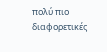πολύ πιο διαφορετικές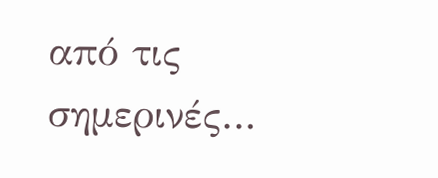από τις σημερινές…